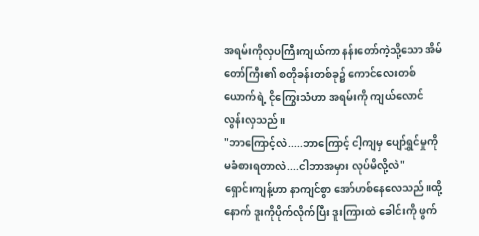အရမ်းကိုလှပကြီးကျယ်ကာ နန်းတော်ကဲ့သို့သော အိမ်တော်ကြီး၏ စတိုခန်းတစ်ခု၌ ကောင်လေးတစ်ယောက်ရဲ့ ငိုကြွေးသံဟာ အရမ်းကို ကျယ်လောင်လွန်းလှသည်။
"ဘာကြောင့်လဲ.....ဘာကြောင့် ငါ့ကျမှ ပျော်ရွှင်မှုကို မခံစားရတာလဲ....ငါဘာအမှား လုပ်မိလို့လဲ"
ရှောင်းကျန့်ဟာ နာကျင်စွာ အော်ဟစ်နေလေသည်။ထို့နောက် ဒူးကိုပိုက်လိုက်ပြီး ဒူးကြားထဲ ခေါင်းကို ဖွက်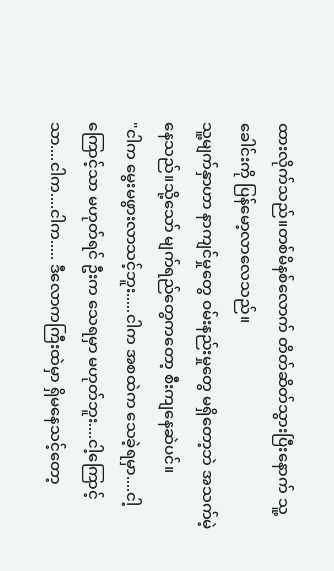ထားလိုက်သည်။တစ်မိနစ်လောက် တိတ်ဆိတ်သွားပြီးနောက် သူ့ခေါင်းကို ပြန်မော့လာလေသည်။
သူ့မျက်နှာဟာ နာကျင်မှုတွေ ဝမ်းနည်းမှုတွေ မရှိတော့ဘဲ အသက်မဲ့နေသည်။သို့သော် မျက်ရည်တွေကတော့ စီးကျနေဆဲပင်။
"ငါက မွေးမဖွားလာသင့်ဘူး.....ငါက အစထဲက သေခဲ့ရမှာ....ငါ့ကြောင့်သာ မဟုတ်ရင် ဦးက သေရမှာ မဟုတ်ဘူး....ငါ့ကြောင့်သာ....ငါက....ငါက..... ဒီလောကကြီးထဲမှာ ရှိမနေသင့်တော့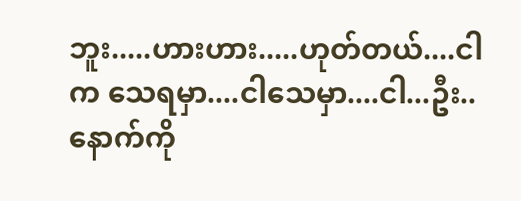ဘူး.....ဟားဟား.....ဟုတ်တယ်....ငါက သေရမှာ....ငါသေမှာ....ငါ...ဦး.. နောက်ကို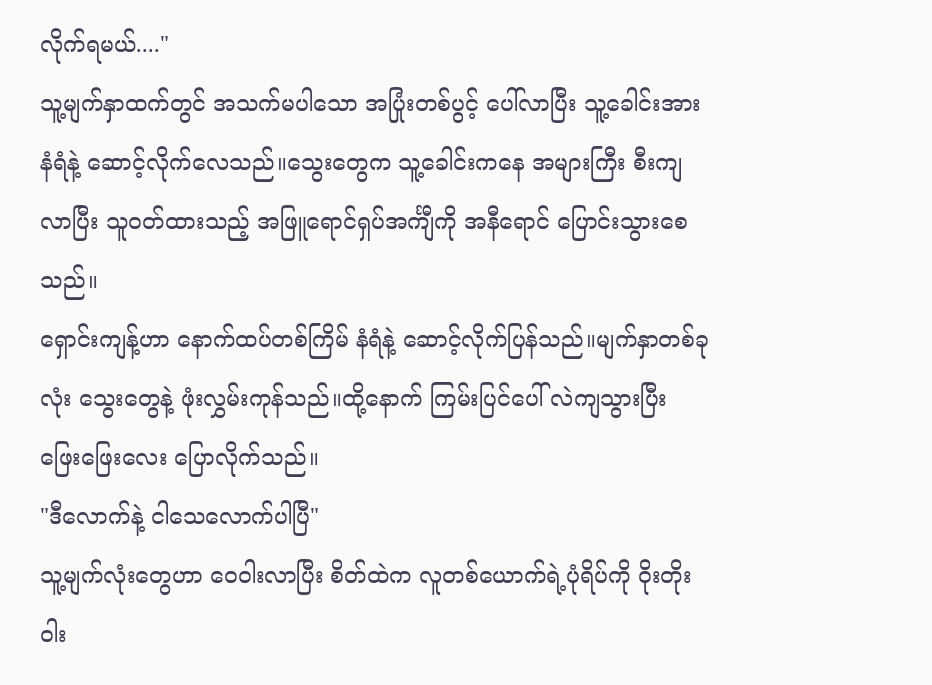လိုက်ရမယ်...."
သူ့မျက်နှာထက်တွင် အသက်မပါသော အပြုံးတစ်ပွင့် ပေါ်လာပြီး သူ့ခေါင်းအား နံရံနဲ့ ဆောင့်လိုက်လေသည်။သွေးတွေက သူ့ခေါင်းကနေ အများကြီး စီးကျလာပြီး သူဝတ်ထားသည့် အဖြူရောင်ရှပ်အင်္ကျီကို အနီရောင် ပြောင်းသွားစေသည်။
ရှောင်းကျန့်ဟာ နောက်ထပ်တစ်ကြိမ် နံရံနဲ့ ဆောင့်လိုက်ပြန်သည်။မျက်နှာတစ်ခုလုံး သွေးတွေနဲ့ ဖုံးလွှမ်းကုန်သည်။ထို့နောက် ကြမ်းပြင်ပေါ် လဲကျသွားပြီး ဖြေးဖြေးလေး ပြောလိုက်သည်။
"ဒီလောက်နဲ့ ငါသေလောက်ပါပြီ"
သူ့မျက်လုံးတွေဟာ ဝေဝါးလာပြီး စိတ်ထဲက လူတစ်ယောက်ရဲ့ပုံရိပ်ကို ဝိုးတိုးဝါး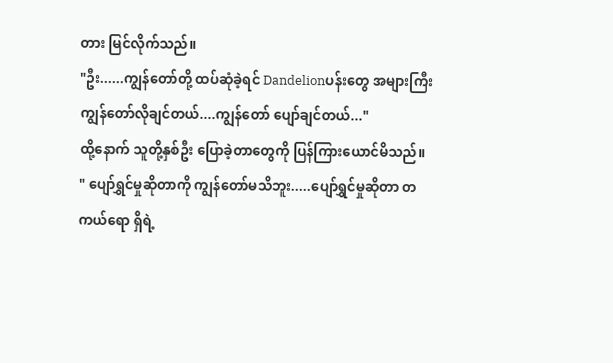တား မြင်လိုက်သည်။
"ဦး......ကျွန်တော်တို့ ထပ်ဆုံခဲ့ရင် Dandelionပန်းတွေ အများကြီး ကျွန်တော်လိုချင်တယ်....ကျွန်တော် ပျော်ချင်တယ်..."
ထို့နောက် သူတို့နှစ်ဦး ပြောခဲ့တာတွေကို ပြန်ကြားယောင်မိသည်။
" ပျော်ရွှင်မှုဆိုတာကို ကျွန်တော်မသိဘူး.....ပျော်ရွှင်မှုဆိုတာ တကယ်ရော ရှိရဲ့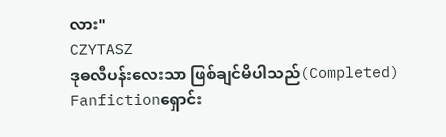လား"
CZYTASZ
ဒုဓလီပန်းလေးသာ ဖြစ်ချင်မိပါသည်(Completed)
Fanfictionရှောင်း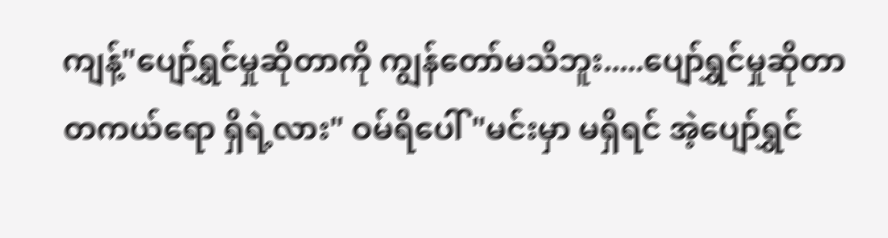ကျန့်"ပျော်ရွှင်မှုဆိုတာကို ကျွန်တော်မသိဘူး.....ပျော်ရွှင်မှုဆိုတာ တကယ်ရော ရှိရဲ့လား" ဝမ်ရိပေါ် "မင်းမှာ မရှိရင် အဲ့ပျော်ရွှင်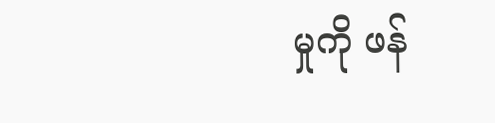မှုကို ဖန်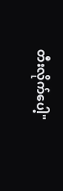တီးလိုက်ပေါ့"